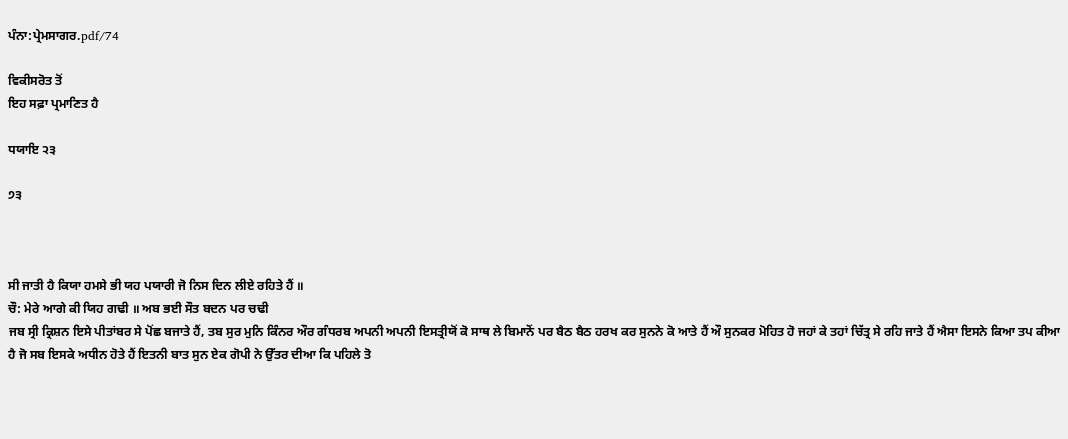ਪੰਨਾ:ਪ੍ਰੇਮਸਾਗਰ.pdf/74

ਵਿਕੀਸਰੋਤ ਤੋਂ
ਇਹ ਸਫ਼ਾ ਪ੍ਰਮਾਣਿਤ ਹੈ

ਧਯਾਇ ੨੩

੭੩



ਸੀ ਜਾਤੀ ਹੈ ਕਿਯਾ ਹਮਸੇ ਭੀ ਯਹ ਪਯਾਰੀ ਜੋ ਨਿਸ ਦਿਨ ਲੀਏ ਰਹਿਤੇ ਹੈਂ ॥
ਚੌ: ਮੇਰੇ ਆਗੇ ਕੀ ਯਿਹ ਗਢੀ ॥ ਅਬ ਭਈ ਸੌਤ ਬਦਨ ਪਰ ਚਢੀ
ਜਬ ਸ੍ਰੀ ਕ੍ਰਿਸ਼ਨ ਇਸੇ ਪੀਤਾਂਬਰ ਸੇ ਪੋਂਛ ਬਜਾਤੇ ਹੈਂ, ਤਬ ਸੁਰ ਮੁਨਿ ਕਿੰਨਰ ਔਰ ਗੰਧਰਬ ਅਪਨੀ ਅਪਨੀ ਇਸਤ੍ਰੀਯੋਂ ਕੋ ਸਾਥ ਲੇ ਬਿਮਾਨੋਂ ਪਰ ਬੈਠ ਬੈਠ ਹਰਖ ਕਰ ਸੁਨਨੇ ਕੋ ਆਤੇ ਹੈਂ ਔ ਸੁਨਕਰ ਮੋਹਿਤ ਹੋ ਜਹਾਂ ਕੇ ਤਹਾਂ ਚਿੱਤ੍ਰ ਸੇ ਰਹਿ ਜਾਤੇ ਹੈਂ ਐਸਾ ਇਸਨੇ ਕਿਆ ਤਪ ਕੀਆ ਹੈ ਜੋ ਸਬ ਇਸਕੇ ਅਧੀਨ ਹੋਤੇ ਹੈਂ ਇਤਨੀ ਬਾਤ ਸੁਨ ਏਕ ਗੋਪੀ ਨੇ ਉੱਤਰ ਦੀਆ ਕਿ ਪਹਿਲੇ ਤੋ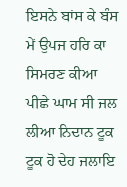ਇਸਨੇ ਬਾਂਸ ਕੇ ਬੰਸ ਮੇਂ ਉਪਜ ਹਰਿ ਕਾ ਸਿਮਰਣ ਕੀਆ ਪੀਛੇ ਘਾਮ ਸੀ ਜਲ ਲੀਆ ਨਿਦਾਨ ਟੂਕ ਟੂਕ ਹੋ ਦੇਹ ਜਲਾਇ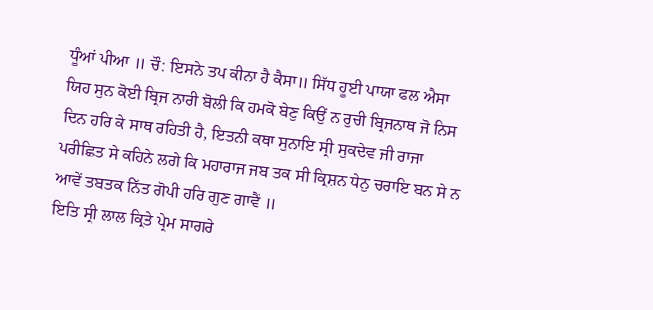ਧੂੰਆਂ ਪੀਆ ॥ ਚੌ: ਇਸਨੇ ਤਪ ਕੀਨਾ ਹੈ ਕੈਸਾ॥ ਸਿੱਧ ਹੂਈ ਪਾਯਾ ਫਲ ਐਸਾ
ਯਿਹ ਸੁਨ ਕੋਈ ਬ੍ਰਿਜ ਨਾਰੀ ਬੋਲੀ ਕਿ ਹਮਕੋ ਬੇਣੁ ਕਿਉਂ ਨ ਰੁਚੀ ਬ੍ਰਿਜਨਾਥ ਜੋ ਨਿਸ ਦਿਨ ਹਰਿ ਕੇ ਸਾਥ ਰਹਿਤੀ ਹੈ, ਇਤਨੀ ਕਥਾ ਸੁਨਾਇ ਸ੍ਰੀ ਸੁਕਦੇਵ ਜੀ ਰਾਜਾ ਪਰੀਛਿਤ ਸੇ ਕਹਿਨੇ ਲਗੇ ਕਿ ਮਹਾਰਾਜ ਜਬ ਤਕ ਸੀ ਕ੍ਰਿਸ਼ਨ ਧੇਨੁ ਚਰਾਇ ਬਨ ਸੇ ਨ ਆਵੇਂ ਤਬਤਕ ਨਿੱਤ ਗੋਪੀ ਹਰਿ ਗੁਣ ਗਾਵੈਂ ॥
ਇਤਿ ਸ੍ਰੀ ਲਾਲ ਕ੍ਰਿਤੇ ਪ੍ਰੇਮ ਸਾਗਰੇ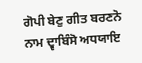ਗੋਪੀ ਬੇਣੁ ਗੀਤ ਬਰਣਨੋ ਨਾਮ ਦ੍ਵਾਬਿੰਸੋ ਅਧਯਾਇ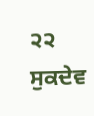੨੨
ਸੁਕਦੇਵ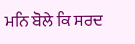ਮਨਿ ਬੋਲੇ ਕਿ ਸਰਦ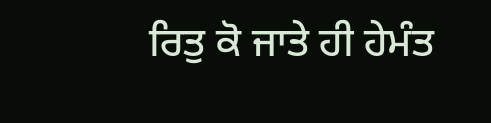ਰਿਤੁ ਕੋ ਜਾਤੇ ਹੀ ਹੇਮੰਤ